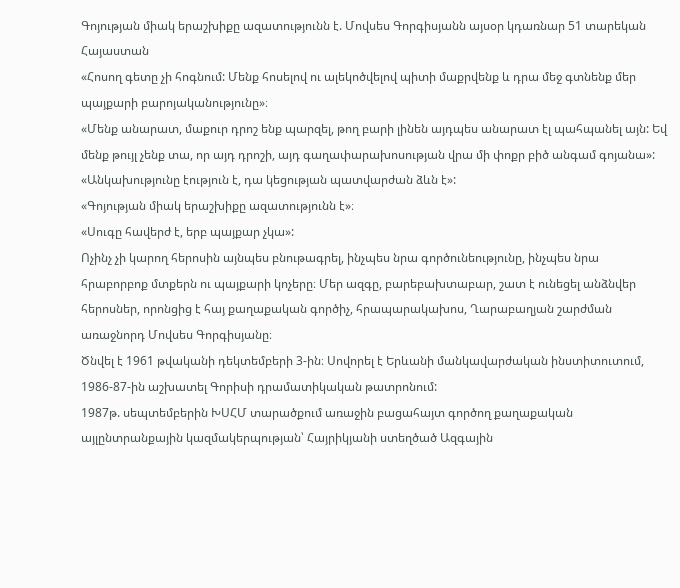Գոյության միակ երաշխիքը ազատությունն է. Մովսես Գորգիսյանն այսօր կդառնար 51 տարեկան
Հայաստան
«Հոսող գետը չի հոգնում: Մենք հոսելով ու ալեկոծվելով պիտի մաքրվենք և դրա մեջ գտնենք մեր պայքարի բարոյականությունը»։
«Մենք անարատ, մաքուր դրոշ ենք պարզել, թող բարի լինեն այդպես անարատ էլ պահպանել այն: Եվ մենք թույլ չենք տա, որ այդ դրոշի, այդ գաղափարախոսության վրա մի փոքր բիծ անգամ գոյանա»:
«Անկախությունը էություն է, դա կեցության պատվարժան ձևն է»:
«Գոյության միակ երաշխիքը ազատությունն է»։
«Սուգը հավերժ է, երբ պայքար չկա»:
Ոչինչ չի կարող հերոսին այնպես բնութագրել, ինչպես նրա գործունեությունը, ինչպես նրա հրաբորբոք մտքերն ու պայքարի կոչերը։ Մեր ազգը, բարեբախտաբար, շատ է ունեցել անձնվեր հերոսներ, որոնցից է հայ քաղաքական գործիչ, հրապարակախոս, Ղարաբաղյան շարժման առաջնորդ Մովսես Գորգիսյանը։
Ծնվել է 1961 թվականի դեկտեմբերի 3-ին։ Սովորել է Երևանի մանկավարժական ինստիտուտում, 1986-87-ին աշխատել Գորիսի դրամատիկական թատրոնում:
1987թ. սեպտեմբերին ԽՍՀՄ տարածքում առաջին բացահայտ գործող քաղաքական այլընտրանքային կազմակերպության՝ Հայրիկյանի ստեղծած Ազգային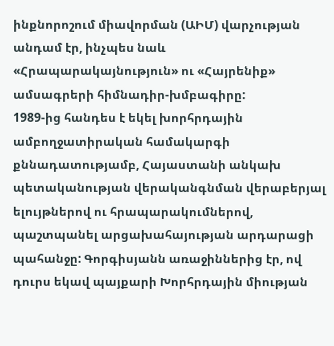ինքնորոշում միավորման (ԱԻՄ) վարչության անդամ էր, ինչպես նաև «Հրապարակայնություն» ու «Հայրենիք» ամսագրերի հիմնադիր-խմբագիրը:
1989-ից հանդես է եկել խորհրդային ամբողջատիրական համակարգի քննադատությամբ, Հայաստանի անկախ պետականության վերականգնման վերաբերյալ ելույթներով ու հրապարակումներով, պաշտպանել արցախահայության արդարացի պահանջը: Գորգիսյանն առաջիններից էր, ով դուրս եկավ պայքարի Խորհրդային միության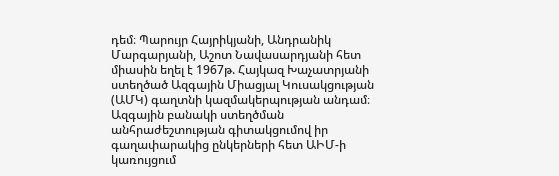դեմ։ Պարույր Հայրիկյանի, Անդրանիկ Մարգարյանի, Աշոտ Նավասարդյանի հետ միասին եղել է 1967թ. Հայկազ Խաչատրյանի ստեղծած Ազգային Միացյալ Կուսակցության (ԱՄԿ) գաղտնի կազմակերպության անդամ։
Ազգային բանակի ստեղծման անհրաժեշտության գիտակցումով իր գաղափարակից ընկերների հետ ԱԻՄ-ի կառույցում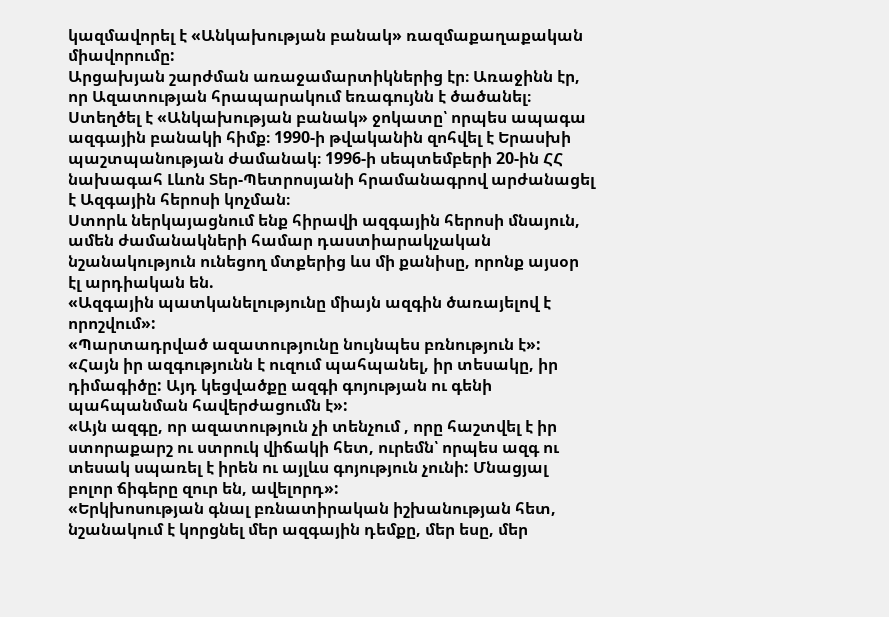կազմավորել է «Անկախության բանակ» ռազմաքաղաքական միավորումը:
Արցախյան շարժման առաջամարտիկներից էր։ Առաջինն էր, որ Ազատության հրապարակում եռագույնն է ծածանել։ Ստեղծել է «Անկախության բանակ» ջոկատը՝ որպես ապագա ազգային բանակի հիմք։ 1990-ի թվականին զոհվել է Երասխի պաշտպանության ժամանակ։ 1996-ի սեպտեմբերի 20-ին ՀՀ նախագահ Լևոն Տեր-Պետրոսյանի հրամանագրով արժանացել է Ազգային հերոսի կոչման։
Ստորև ներկայացնում ենք հիրավի ազգային հերոսի մնայուն, ամեն ժամանակների համար դաստիարակչական նշանակություն ունեցող մտքերից ևս մի քանիսը, որոնք այսօր էլ արդիական են.
«Ազգային պատկանելությունը միայն ազգին ծառայելով է որոշվում»:
«Պարտադրված ազատությունը նույնպես բռնություն է»:
«Հայն իր ազգությունն է ուզում պահպանել, իր տեսակը, իր դիմագիծը: Այդ կեցվածքը ազգի գոյության ու գենի պահպանման հավերժացումն է»:
«Այն ազգը, որ ազատություն չի տենչում , որը հաշտվել է իր ստորաքարշ ու ստրուկ վիճակի հետ, ուրեմն՝ որպես ազգ ու տեսակ սպառել է իրեն ու այլևս գոյություն չունի: Մնացյալ բոլոր ճիգերը զուր են, ավելորդ»:
«Երկխոսության գնալ բռնատիրական իշխանության հետ, նշանակում է կորցնել մեր ազգային դեմքը, մեր եսը, մեր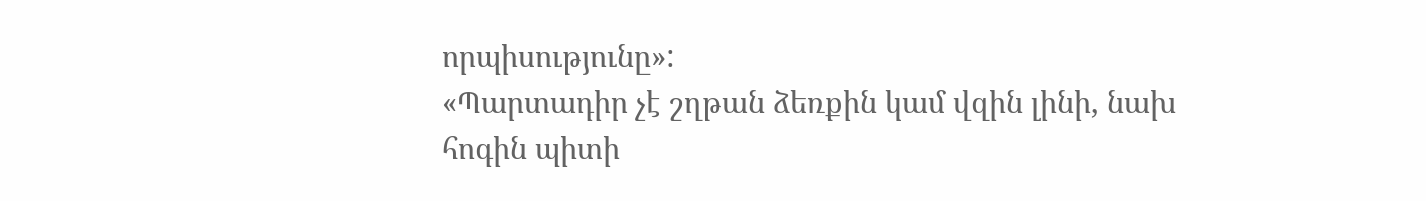որպիսությունը»:
«Պարտադիր չէ շղթան ձեռքին կամ վզին լինի, նախ հոգին պիտի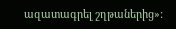ազատագրել շղթաներից»: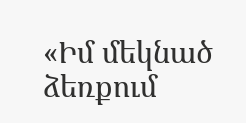«Իմ մեկնած ձեռքում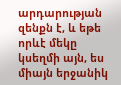արդարության զենքն է, և եթե որևէ մեկը կսեղմի այն, ես միայն երջանիկ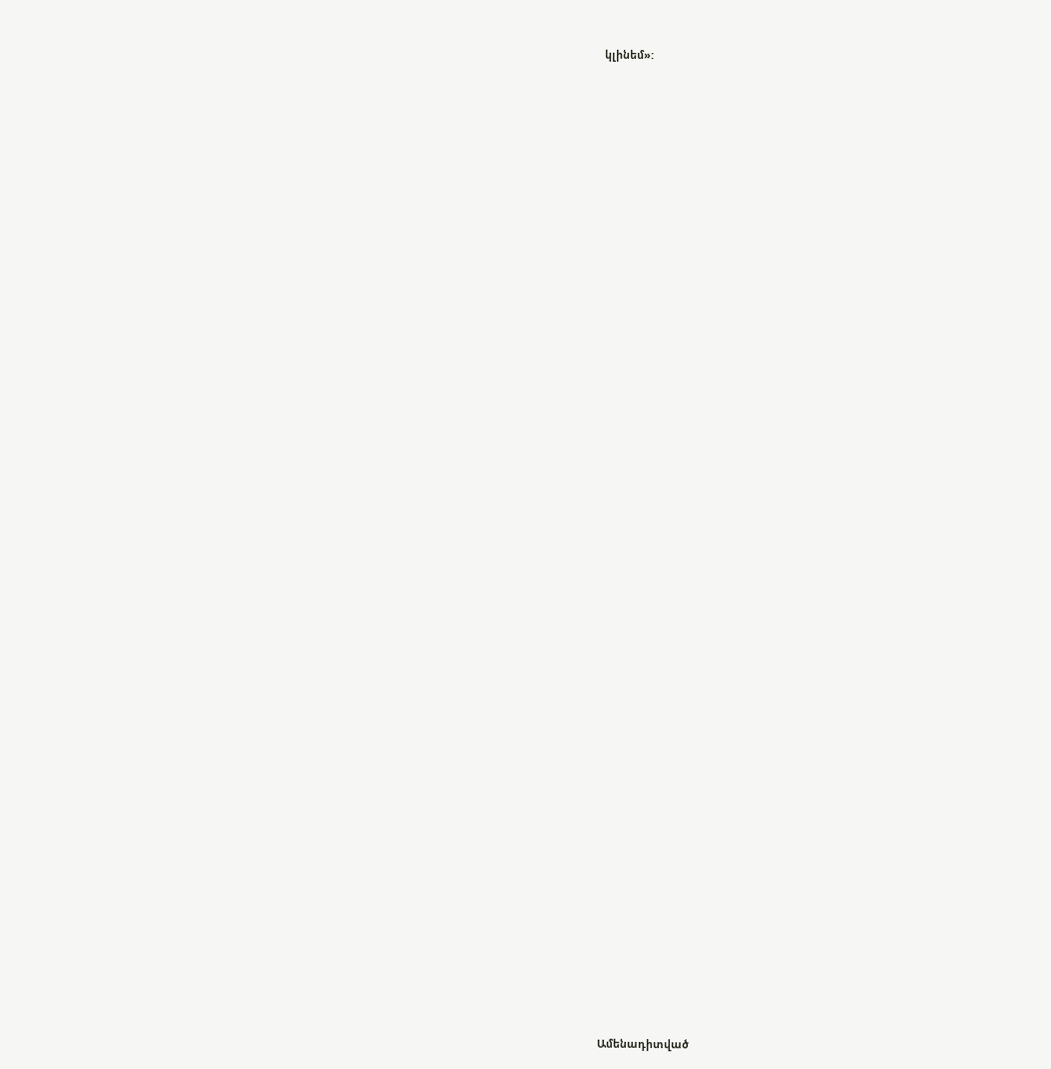կլինեմ»:


















































Ամենադիտված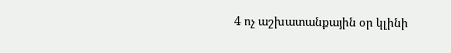4 ոչ աշխատանքային օր կլինի